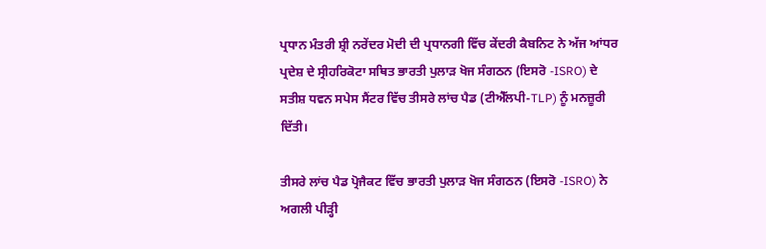ਪ੍ਰਧਾਨ ਮੰਤਰੀ ਸ਼੍ਰੀ ਨਰੇਂਦਰ ਮੋਦੀ ਦੀ ਪ੍ਰਧਾਨਗੀ ਵਿੱਚ ਕੇਂਦਰੀ ਕੈਬਨਿਟ ਨੇ ਅੱਜ ਆਂਧਰ ਪ੍ਰਦੇਸ਼ ਦੇ ਸ੍ਰੀਹਰਿਕੋਟਾ ਸਥਿਤ ਭਾਰਤੀ ਪੁਲਾੜ ਖੋਜ ਸੰਗਠਨ (ਇਸਰੋ -ISRO) ਦੇ ਸਤੀਸ਼ ਧਵਨ ਸਪੇਸ ਸੈਂਟਰ ਵਿੱਚ ਤੀਸਰੇ ਲਾਂਚ ਪੈਡ (ਟੀਐੱਲਪੀ-TLP) ਨੂੰ ਮਨਜ਼ੂਰੀ ਦਿੱਤੀ।

ਤੀਸਰੇ ਲਾਂਚ ਪੈਡ ਪ੍ਰੋਜੈਕਟ ਵਿੱਚ ਭਾਰਤੀ ਪੁਲਾੜ ਖੋਜ ਸੰਗਠਨ (ਇਸਰੋ -ISRO) ਨੇ ਅਗਲੀ ਪੀੜ੍ਹੀ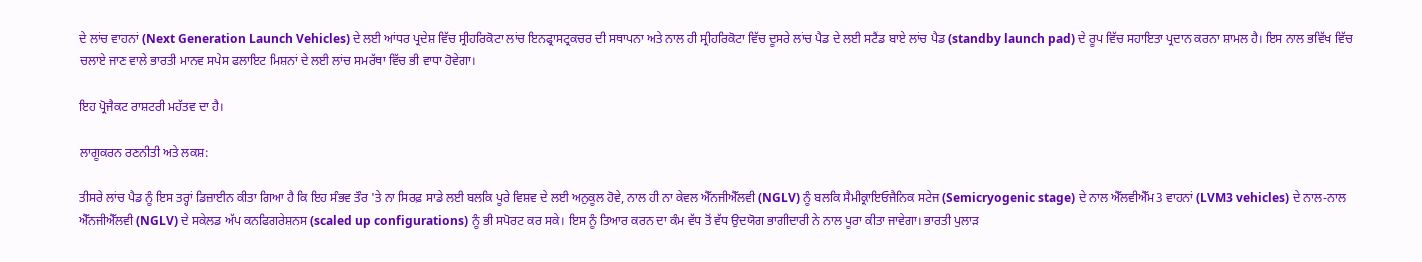ਦੇ ਲਾਂਚ ਵਾਹਨਾਂ (Next Generation Launch Vehicles) ਦੇ ਲਈ ਆਂਧਰ ਪ੍ਰਦੇਸ਼ ਵਿੱਚ ਸ੍ਰੀਹਰਿਕੋਟਾ ਲਾਂਚ ਇਨਫ੍ਰਾਸਟ੍ਰਕਚਰ ਦੀ ਸਥਾਪਨਾ ਅਤੇ ਨਾਲ ਹੀ ਸ੍ਰੀਹਰਿਕੋਟਾ ਵਿੱਚ ਦੂਸਰੇ ਲਾਂਚ ਪੈਡ ਦੇ ਲਈ ਸਟੈਂਡ ਬਾਏ ਲਾਂਚ ਪੈਡ (standby launch pad) ਦੇ ਰੂਪ ਵਿੱਚ ਸਹਾਇਤਾ ਪ੍ਰਦਾਨ ਕਰਨਾ ਸ਼ਾਮਲ ਹੈ। ਇਸ ਨਾਲ ਭਵਿੱਖ ਵਿੱਚ ਚਲਾਏ ਜਾਣ ਵਾਲੇ ਭਾਰਤੀ ਮਾਨਵ ਸਪੇਸ ਫਲਾਇਟ ਮਿਸ਼ਨਾਂ ਦੇ ਲਈ ਲਾਂਚ ਸਮਰੱਥਾ ਵਿੱਚ ਭੀ ਵਾਧਾ ਹੋਵੇਗਾ।

ਇਹ ਪ੍ਰੋਜੈਕਟ ਰਾਸ਼ਟਰੀ ਮਹੱਤਵ ਦਾ ਹੈ।

ਲਾਗੂਕਰਨ ਰਣਨੀਤੀ ਅਤੇ ਲਕਸ਼:

ਤੀਸਰੇ ਲਾਂਚ ਪੈਡ ਨੂੰ ਇਸ ਤਰ੍ਹਾਂ ਡਿਜ਼ਾਈਨ ਕੀਤਾ ਗਿਆ ਹੈ ਕਿ ਇਹ ਸੰਭਵ ਤੌਰ 'ਤੇ ਨਾ ਸਿਰਫ਼ ਸਾਡੇ ਲਈ ਬਲਕਿ ਪੂਰੇ ਵਿਸ਼ਵ ਦੇ ਲਈ ਅਨੁਕੂਲ ਹੋਵੇ, ਨਾਲ ਹੀ ਨਾ ਕੇਵਲ ਐੱਨਜੀਐੱਲਵੀ (NGLV) ਨੂੰ ਬਲਕਿ ਸੈਮੀਕ੍ਰਾਇਓਜੈਨਿਕ ਸਟੇਜ (Semicryogenic stage) ਦੇ ਨਾਲ ਐੱਲਵੀਐੱਮ3 ਵਾਹਨਾਂ (LVM3 vehicles) ਦੇ ਨਾਲ-ਨਾਲ ਐੱਨਜੀਐੱਲਵੀ (NGLV) ਦੇ ਸਕੇਲਡ ਅੱਪ ਕਨਫਿਗਰੇਸ਼ਨਸ (scaled up configurations) ਨੂੰ ਭੀ ਸਪੋਰਟ ਕਰ ਸਕੇ। ਇਸ ਨੂੰ ਤਿਆਰ ਕਰਨ ਦਾ ਕੰਮ ਵੱਧ ਤੋਂ ਵੱਧ ਉਦਯੋਗ ਭਾਗੀਦਾਰੀ ਨੇ ਨਾਲ ਪੂਰਾ ਕੀਤਾ ਜਾਵੇਗਾ। ਭਾਰਤੀ ਪੁਲਾੜ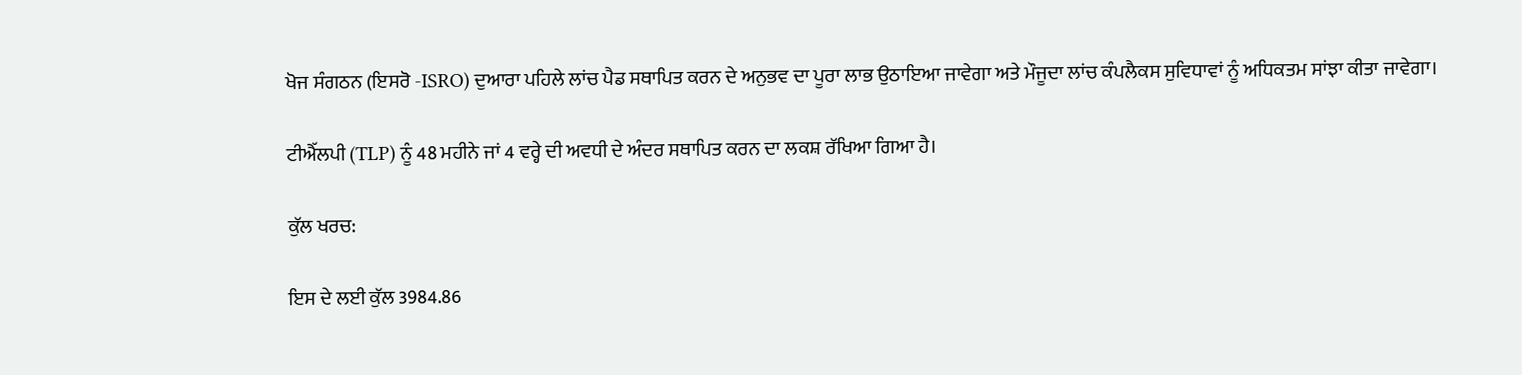ਖੋਜ ਸੰਗਠਨ (ਇਸਰੋ -ISRO) ਦੁਆਰਾ ਪਹਿਲੇ ਲਾਂਚ ਪੈਡ ਸਥਾਪਿਤ ਕਰਨ ਦੇ ਅਨੁਭਵ ਦਾ ਪੂਰਾ ਲਾਭ ਉਠਾਇਆ ਜਾਵੇਗਾ ਅਤੇ ਮੌਜੂਦਾ ਲਾਂਚ ਕੰਪਲੈਕਸ ਸੁਵਿਧਾਵਾਂ ਨੂੰ ਅਧਿਕਤਮ ਸਾਂਝਾ ਕੀਤਾ ਜਾਵੇਗਾ।

ਟੀਐੱਲਪੀ (TLP) ਨੂੰ 48 ਮਹੀਨੇ ਜਾਂ 4 ਵਰ੍ਹੇ ਦੀ ਅਵਧੀ ਦੇ ਅੰਦਰ ਸਥਾਪਿਤ ਕਰਨ ਦਾ ਲਕਸ਼ ਰੱਖਿਆ ਗਿਆ ਹੈ।

ਕੁੱਲ ਖਰਚ:

ਇਸ ਦੇ ਲਈ ਕੁੱਲ 3984.86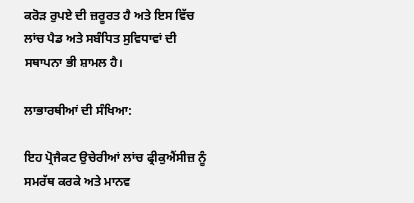ਕਰੋੜ ਰੁਪਏ ਦੀ ਜ਼ਰੂਰਤ ਹੈ ਅਤੇ ਇਸ ਵਿੱਚ ਲਾਂਚ ਪੈਡ ਅਤੇ ਸਬੰਧਿਤ ਸੁਵਿਧਾਵਾਂ ਦੀ ਸਥਾਪਨਾ ਭੀ ਸ਼ਾਮਲ ਹੈ।

ਲਾਭਾਰਥੀਆਂ ਦੀ ਸੰਖਿਆ:

ਇਹ ਪ੍ਰੋਜੈਕਟ ਉਚੇਰੀਆਂ ਲਾਂਚ ਫ੍ਰੀਕੁਐਂਸੀਜ਼ ਨੂੰ ਸਮਰੱਥ ਕਰਕੇ ਅਤੇ ਮਾਨਵ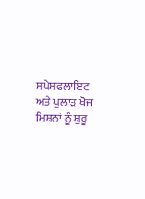ਸਪੇਸਫਲਾਇਟ ਅਤੇ ਪੁਲਾੜ ਖੋਜ ਮਿਸ਼ਨਾਂ ਨੂੰ ਸ਼ੁਰੂ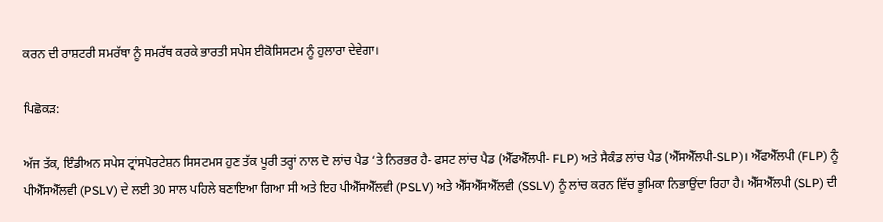ਕਰਨ ਦੀ ਰਾਸ਼ਟਰੀ ਸਮਰੱਥਾ ਨੂੰ ਸਮਰੱਥ ਕਰਕੇ ਭਾਰਤੀ ਸਪੇਸ ਈਕੋਸਿਸਟਮ ਨੂੰ ਹੁਲਾਰਾ ਦੇਵੇਗਾ।

ਪਿਛੋਕੜ:

ਅੱਜ ਤੱਕ, ਇੰਡੀਅਨ ਸਪੇਸ ਟ੍ਰਾਂਸਪੋਰਟੇਸ਼ਨ ਸਿਸਟਮਸ ਹੁਣ ਤੱਕ ਪੂਰੀ ਤਰ੍ਹਾਂ ਨਾਲ ਦੋ ਲਾਂਚ ਪੈਡ ‘ਤੇ ਨਿਰਭਰ ਹੈ- ਫਸਟ ਲਾਂਚ ਪੈਡ (ਐੱਫਐੱਲਪੀ- FLP) ਅਤੇ ਸੈਕੰਡ ਲਾਂਚ ਪੈਡ (ਐੱਸਐੱਲਪੀ-SLP)। ਐੱਫਐੱਲਪੀ (FLP) ਨੂੰ ਪੀਐੱਸਐੱਲਵੀ (PSLV) ਦੇ ਲਈ 30 ਸਾਲ ਪਹਿਲੇ ਬਣਾਇਆ ਗਿਆ ਸੀ ਅਤੇ ਇਹ ਪੀਐੱਸਐੱਲਵੀ (PSLV) ਅਤੇ ਐੱਸਐੱਸਐੱਲਵੀ (SSLV) ਨੂੰ ਲਾਂਚ ਕਰਨ ਵਿੱਚ ਭੂਮਿਕਾ ਨਿਭਾਉਂਦਾ ਰਿਹਾ ਹੈ। ਐੱਸਐੱਲਪੀ (SLP) ਦੀ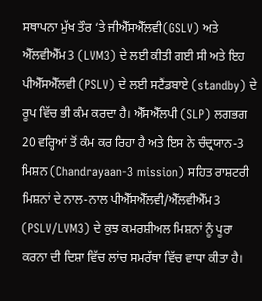ਸਥਾਪਨਾ ਮੁੱਖ ਤੌਰ ‘ਤੇ ਜੀਐੱਸਐੱਲਵੀ(GSLV) ਅਤੇ ਐੱਲਵੀਐੱਮ3 (LVM3) ਦੇ ਲਈ ਕੀਤੀ ਗਈ ਸੀ ਅਤੇ ਇਹ ਪੀਐੱਸਐੱਲਵੀ (PSLV) ਦੇ ਲਈ ਸਟੈਂਡਬਾਏ (standby) ਦੇ ਰੂਪ ਵਿੱਚ ਭੀ ਕੰਮ ਕਰਦਾ ਹੈ। ਐੱਸਐੱਲਪੀ (SLP) ਲਗਭਗ 20 ਵਰ੍ਹਿਆਂ ਤੋਂ ਕੰਮ ਕਰ ਰਿਹਾ ਹੈ ਅਤੇ ਇਸ ਨੇ ਚੰਦ੍ਰਯਾਨ-3 ਮਿਸ਼ਨ (Chandrayaan-3 mission) ਸਹਿਤ ਰਾਸ਼ਟਰੀ ਮਿਸ਼ਨਾਂ ਦੇ ਨਾਲ-ਨਾਲ ਪੀਐੱਸਐੱਲਵੀ/ਐੱਲਵੀਐੱਮ3 (PSLV/LVM3) ਦੇ ਕੁਝ ਕਮਰਸ਼ੀਅਲ ਮਿਸ਼ਨਾਂ ਨੂੰ ਪੂਰਾ ਕਰਨਾ ਦੀ ਦਿਸ਼ਾ ਵਿੱਚ ਲਾਂਚ ਸਮਰੱਥਾ ਵਿੱਚ ਵਾਧਾ ਕੀਤਾ ਹੈ।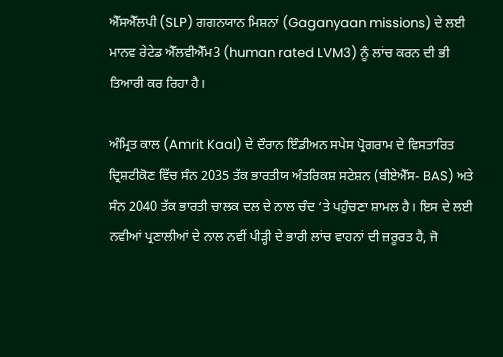ਐੱਸਐੱਲਪੀ (SLP) ਗਗਨਯਾਨ ਮਿਸ਼ਨਾਂ (Gaganyaan missions) ਦੇ ਲਈ ਮਾਨਵ ਰੇਟੇਡ ਐੱਲਵੀਐੱਮ3 (human rated LVM3) ਨੂੰ ਲਾਂਚ ਕਰਨ ਦੀ ਭੀ ਤਿਆਰੀ ਕਰ ਰਿਹਾ ਹੈ।

ਅੰਮ੍ਰਿਤ ਕਾਲ (Amrit Kaal) ਦੇ ਦੌਰਾਨ ਇੰਡੀਅਨ ਸਪੇਸ ਪ੍ਰੋਗਰਾਮ ਦੇ ਵਿਸਤਾਰਿਤ ਦ੍ਰਿਸ਼ਟੀਕੋਣ ਵਿੱਚ ਸੰਨ 2035 ਤੱਕ ਭਾਰਤੀਯ ਅੰਤਰਿਕਸ਼ ਸਟੇਸ਼ਨ (ਬੀਏਐੱਸ- BAS) ਅਤੇ ਸੰਨ 2040 ਤੱਕ ਭਾਰਤੀ ਚਾਲਕ ਦਲ ਦੇ ਨਾਲ ਚੰਦ ‘ਤੇ ਪਹੁੰਚਣਾ ਸ਼ਾਮਲ ਹੈ। ਇਸ ਦੇ ਲਈ ਨਵੀਆਂ ਪ੍ਰਣਾਲੀਆਂ ਦੇ ਨਾਲ ਨਵੀਂ ਪੀੜ੍ਹੀ ਦੇ ਭਾਰੀ ਲਾਂਚ ਵਾਹਨਾਂ ਦੀ ਜ਼ਰੂਰਤ ਹੈ, ਜੋ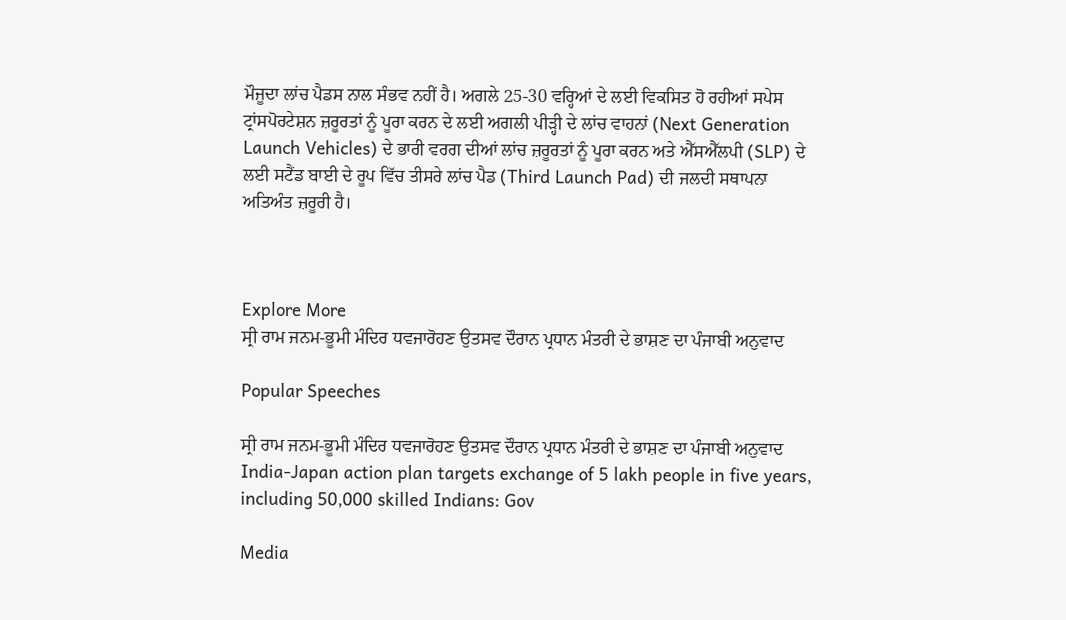ਮੌਜੂਦਾ ਲਾਂਚ ਪੈਡਸ ਨਾਲ ਸੰਭਵ ਨਹੀਂ ਹੈ। ਅਗਲੇ 25-30 ਵਰ੍ਹਿਆਂ ਦੇ ਲਈ ਵਿਕਸਿਤ ਹੋ ਰਹੀਆਂ ਸਪੇਸ ਟ੍ਰਾਂਸਪੋਰਟੇਸ਼ਨ ਜ਼ਰੂਰਤਾਂ ਨੂੰ ਪੂਰਾ ਕਰਨ ਦੇ ਲਈ ਅਗਲੀ ਪੀੜ੍ਹੀ ਦੇ ਲਾਂਚ ਵਾਹਨਾਂ (Next Generation Launch Vehicles) ਦੇ ਭਾਰੀ ਵਰਗ ਦੀਆਂ ਲਾਂਚ ਜ਼ਰੂਰਤਾਂ ਨੂੰ ਪੂਰਾ ਕਰਨ ਅਤੇ ਐੱਸਐੱਲਪੀ (SLP) ਦੇ ਲਈ ਸਟੈਂਡ ਬਾਈ ਦੇ ਰੂਪ ਵਿੱਚ ਤੀਸਰੇ ਲਾਂਚ ਪੈਡ (Third Launch Pad) ਦੀ ਜਲਦੀ ਸਥਾਪਨਾ ਅਤਿਅੰਤ ਜ਼ਰੂਰੀ ਹੈ।



Explore More
ਸ੍ਰੀ ਰਾਮ ਜਨਮ-ਭੂਮੀ ਮੰਦਿਰ ਧਵਜਾਰੋਹਣ ਉਤਸਵ ਦੌਰਾਨ ਪ੍ਰਧਾਨ ਮੰਤਰੀ ਦੇ ਭਾਸ਼ਣ ਦਾ ਪੰਜਾਬੀ ਅਨੁਵਾਦ

Popular Speeches

ਸ੍ਰੀ ਰਾਮ ਜਨਮ-ਭੂਮੀ ਮੰਦਿਰ ਧਵਜਾਰੋਹਣ ਉਤਸਵ ਦੌਰਾਨ ਪ੍ਰਧਾਨ ਮੰਤਰੀ ਦੇ ਭਾਸ਼ਣ ਦਾ ਪੰਜਾਬੀ ਅਨੁਵਾਦ
India-Japan action plan targets exchange of 5 lakh people in five years, including 50,000 skilled Indians: Gov

Media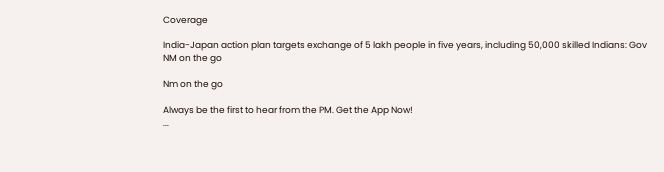Coverage

India-Japan action plan targets exchange of 5 lakh people in five years, including 50,000 skilled Indians: Gov
NM on the go

Nm on the go

Always be the first to hear from the PM. Get the App Now!
...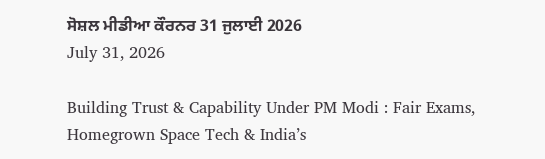ਸੋਸ਼ਲ ਮੀਡੀਆ ਕੌਰਨਰ 31 ਜੁਲਾਈ 2026
July 31, 2026

Building Trust & Capability Under PM Modi : Fair Exams, Homegrown Space Tech & India’s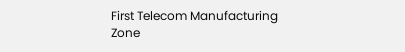First Telecom Manufacturing Zone